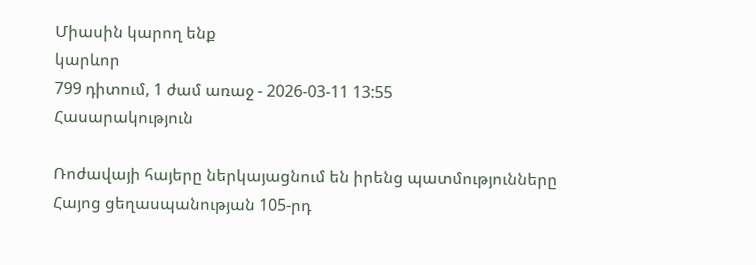Միասին կարող ենք
կարևոր
799 դիտում, 1 ժամ առաջ - 2026-03-11 13:55
Հասարակություն

Ռոժավայի հայերը ներկայացնում են իրենց պատմությունները Հայոց ցեղասպանության 105-րդ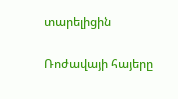տարելիցին

Ռոժավայի հայերը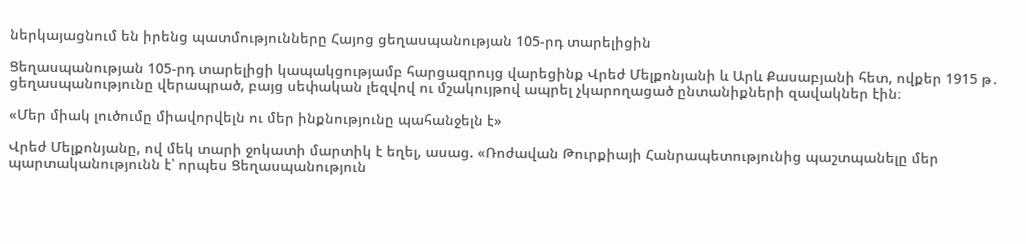ներկայացնում են իրենց պատմությունները Հայոց ցեղասպանության 105-րդ տարելիցին

Ցեղասպանության 105-րդ տարելիցի կապակցությամբ հարցազրույց վարեցինք Վրեժ Մելքոնյանի և Արև Քասաբյանի հետ, ովքեր 1915 թ․ ցեղասպանությունը վերապրած, բայց սեփական լեզվով ու մշակույթով ապրել չկարողացած ընտանիքների զավակներ էին։

«Մեր միակ լուծումը միավորվելն ու մեր ինքնությունը պահանջելն է»

Վրեժ Մելքոնյանը, ով մեկ տարի ջոկատի մարտիկ է եղել, ասաց. «Ռոժավան Թուրքիայի Հանրապետությունից պաշտպանելը մեր պարտականությունն է՝ որպես Ցեղասպանություն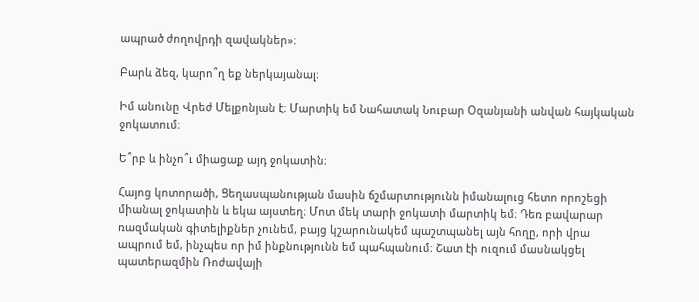ապրած ժողովրդի զավակներ»։

Բարև ձեզ, կարո՞ղ եք ներկայանալ։

Իմ անունը Վրեժ Մելքոնյան է։ Մարտիկ եմ Նահատակ Նուբար Օզանյանի անվան հայկական ջոկատում։

Ե՞րբ և ինչո՞ւ միացաք այդ ջոկատին։

Հայոց կոտորածի, Ցեղասպանության մասին ճշմարտությունն իմանալուց հետո որոշեցի միանալ ջոկատին և եկա այստեղ։ Մոտ մեկ տարի ջոկատի մարտիկ եմ։ Դեռ բավարար ռազմական գիտելիքներ չունեմ, բայց կշարունակեմ պաշտպանել այն հողը, որի վրա ապրում եմ, ինչպես որ իմ ինքնությունն եմ պահպանում։ Շատ էի ուզում մասնակցել պատերազմին Ռոժավայի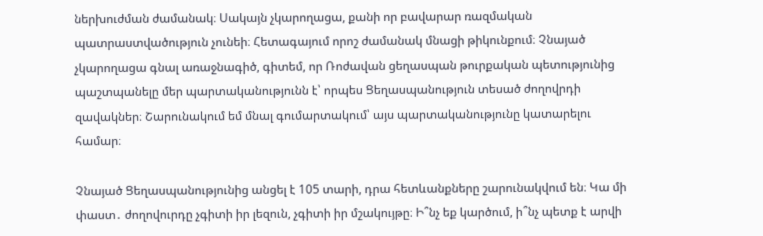ներխուժման ժամանակ։ Սակայն չկարողացա, քանի որ բավարար ռազմական պատրաստվածություն չունեի։ Հետագայում որոշ ժամանակ մնացի թիկունքում։ Չնայած չկարողացա գնալ առաջնագիծ, գիտեմ, որ Ռոժավան ցեղասպան թուրքական պետությունից պաշտպանելը մեր պարտականությունն է՝ որպես Ցեղասպանություն տեսած ժողովրդի զավակներ։ Շարունակում եմ մնալ գումարտակում՝ այս պարտականությունը կատարելու համար։

Չնայած Ցեղասպանությունից անցել է 105 տարի, դրա հետևանքները շարունակվում են։ Կա մի փաստ․ ժողովուրդը չգիտի իր լեզուն, չգիտի իր մշակույթը։ Ի՞նչ եք կարծում, ի՞նչ պետք է արվի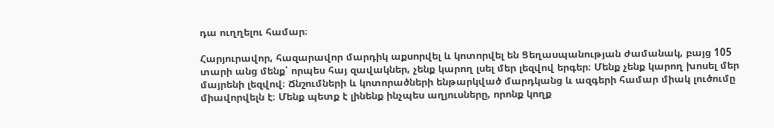դա ուղղելու համար։

Հարյուրավոր, հազարավոր մարդիկ աքսորվել և կոտորվել են Ցեղասպանության ժամանակ, բայց 105 տարի անց մենք՝ որպես հայ զավակներ, չենք կարող լսել մեր լեզվով երգեր։ Մենք չենք կարող խոսել մեր մայրենի լեզվով։ Ճնշումների և կոտորածների ենթարկված մարդկանց և ազգերի համար միակ լուծումը միավորվելն է։ Մենք պետք է լինենք ինչպես աղյուսները, որոնք կողք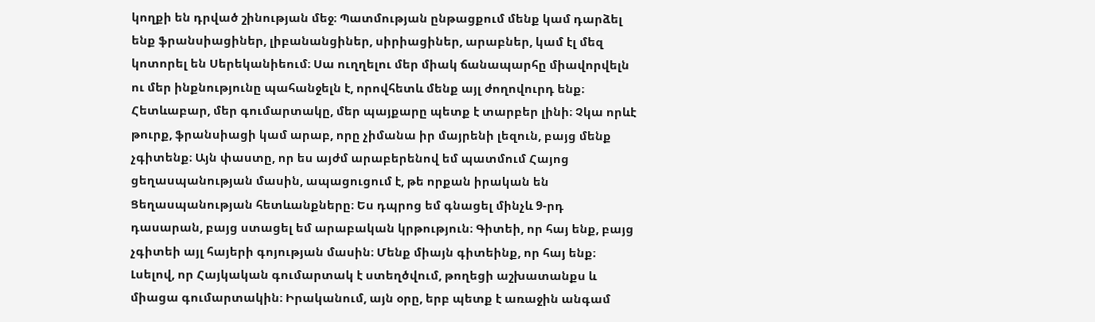կողքի են դրված շինության մեջ։ Պատմության ընթացքում մենք կամ դարձել ենք ֆրանսիացիներ, լիբանանցիներ, սիրիացիներ, արաբներ, կամ էլ մեզ կոտորել են Սերեկանիեում։ Սա ուղղելու մեր միակ ճանապարհը միավորվելն ու մեր ինքնությունը պահանջելն է, որովհետև մենք այլ ժողովուրդ ենք։ Հետևաբար, մեր գումարտակը, մեր պայքարը պետք է տարբեր լինի։ Չկա որևէ թուրք, ֆրանսիացի կամ արաբ, որը չիմանա իր մայրենի լեզուն, բայց մենք չգիտենք։ Այն փաստը, որ ես այժմ արաբերենով եմ պատմում Հայոց ցեղասպանության մասին, ապացուցում է, թե որքան իրական են Ցեղասպանության հետևանքները։ Ես դպրոց եմ գնացել մինչև 9-րդ դասարան, բայց ստացել եմ արաբական կրթություն։ Գիտեի, որ հայ ենք, բայց չգիտեի այլ հայերի գոյության մասին։ Մենք միայն գիտեինք, որ հայ ենք։ Լսելով, որ Հայկական գումարտակ է ստեղծվում, թողեցի աշխատանքս և միացա գումարտակին։ Իրականում, այն օրը, երբ պետք է առաջին անգամ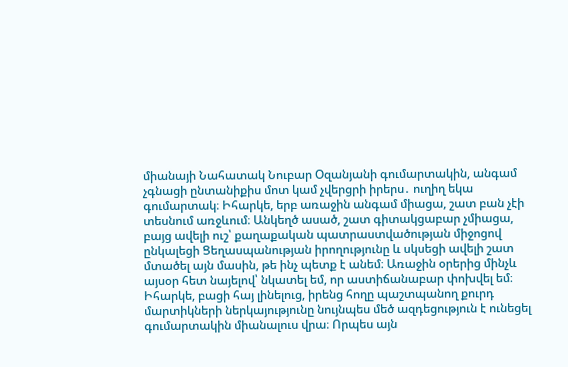միանայի Նահատակ Նուբար Օզանյանի գումարտակին, անգամ չգնացի ընտանիքիս մոտ կամ չվերցրի իրերս․ ուղիղ եկա գումարտակ։ Իհարկե, երբ առաջին անգամ միացա, շատ բան չէի տեսնում առջևում։ Անկեղծ ասած, շատ գիտակցաբար չմիացա, բայց ավելի ուշ՝ քաղաքական պատրաստվածության միջոցով ընկալեցի Ցեղասպանության իրողությունը և սկսեցի ավելի շատ մտածել այն մասին, թե ինչ պետք է անեմ։ Առաջին օրերից մինչև այսօր հետ նայելով՝ նկատել եմ, որ աստիճանաբար փոխվել եմ։ Իհարկե, բացի հայ լինելուց, իրենց հողը պաշտպանող քուրդ մարտիկների ներկայությունը նույնպես մեծ ազդեցություն է ունեցել գումարտակին միանալուս վրա։ Որպես այն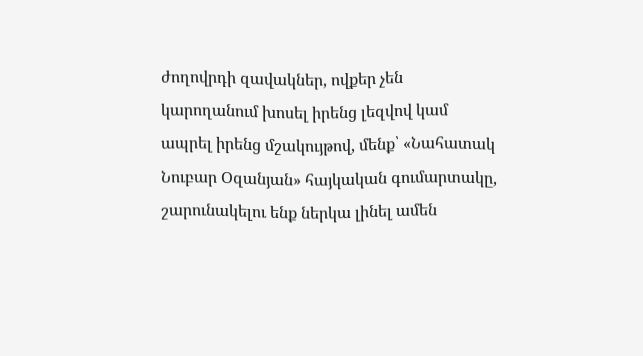ժողովրդի զավակներ, ովքեր չեն կարողանում խոսել իրենց լեզվով կամ ապրել իրենց մշակույթով, մենք՝ «Նահատակ Նուբար Օզանյան» հայկական գումարտակը, շարունակելու ենք ներկա լինել ամեն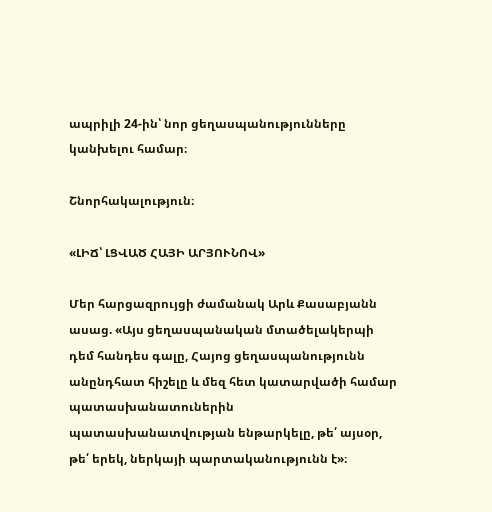ապրիլի 24-ին՝ նոր ցեղասպանությունները կանխելու համար։

Շնորհակալություն։

«ԼԻՃ՝ ԼՑՎԱԾ ՀԱՅԻ ԱՐՅՈՒՆՈՎ»

Մեր հարցազրույցի ժամանակ Արև Քասաբյանն ասաց. «Այս ցեղասպանական մտածելակերպի դեմ հանդես գալը, Հայոց ցեղասպանությունն անընդհատ հիշելը և մեզ հետ կատարվածի համար պատասխանատուներին պատասխանատվության ենթարկելը, թե՛ այսօր, թե՛ երեկ, ներկայի պարտականությունն է»։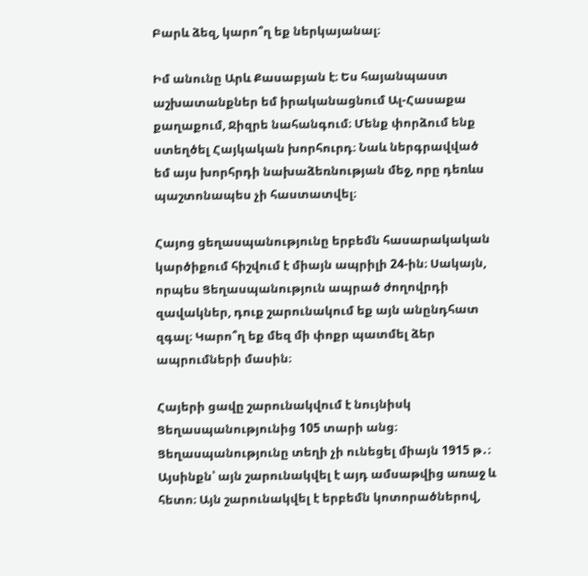Բարև ձեզ, կարո՞ղ եք ներկայանալ։

Իմ անունը Արև Քասաբյան է։ Ես հայանպաստ աշխատանքներ եմ իրականացնում Ալ-Հասաքա քաղաքում, Ջիզրե նահանգում։ Մենք փորձում ենք ստեղծել Հայկական խորհուրդ։ Նաև ներգրավված եմ այս խորհրդի նախաձեռնության մեջ, որը դեռևս պաշտոնապես չի հաստատվել։

Հայոց ցեղասպանությունը երբեմն հասարակական կարծիքում հիշվում է միայն ապրիլի 24-ին։ Սակայն, որպես Ցեղասպանություն ապրած ժողովրդի զավակներ, դուք շարունակում եք այն անընդհատ զգալ։ Կարո՞ղ եք մեզ մի փոքր պատմել ձեր ապրումների մասին։

Հայերի ցավը շարունակվում է նույնիսկ Ցեղասպանությունից 105 տարի անց։ Ցեղասպանությունը տեղի չի ունեցել միայն 1915 թ․։ Այսինքն՝ այն շարունակվել է այդ ամսաթվից առաջ և հետո։ Այն շարունակվել է երբեմն կոտորածներով,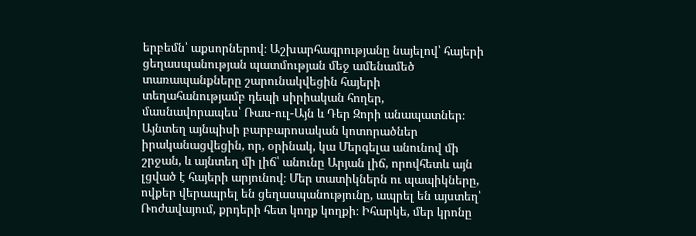երբեմն՝ աքսորներով։ Աշխարհագրությանը նայելով՝ հայերի ցեղասպանության պատմության մեջ ամենամեծ տառապանքները շարունակվեցին հայերի տեղահանությամբ դեպի սիրիական հողեր, մասնավորապես՝ Ռաս-ուլ-Այն և Դեր Զորի անապատներ։ Այնտեղ այնպիսի բարբարոսական կոտորածներ իրականացվեցին, որ, օրինակ, կա Մերգելա անունով մի շրջան, և այնտեղ մի լիճ՝ անունը Արյան լիճ, որովհետև այն լցված է հայերի արյունով։ Մեր տատիկներն ու պապիկները, ովքեր վերապրել են ցեղասպանությունը, ապրել են այստեղ՝ Ռոժավայում, քրդերի հետ կողք կողքի։ Իհարկե, մեր կրոնը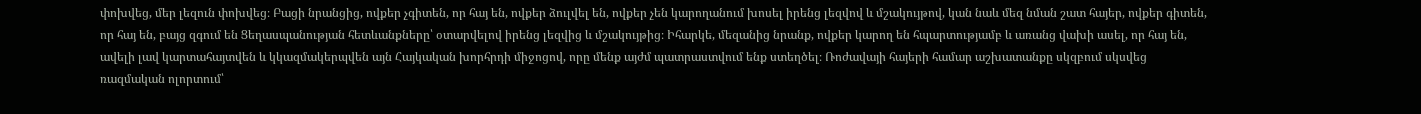փոխվեց, մեր լեզուն փոխվեց։ Բացի նրանցից, ովքեր չգիտեն, որ հայ են, ովքեր ձուլվել են, ովքեր չեն կարողանում խոսել իրենց լեզվով և մշակույթով, կան նաև մեզ նման շատ հայեր, ովքեր գիտեն, որ հայ են, բայց զգում են Ցեղասպանության հետևանքները՝ օտարվելով իրենց լեզվից և մշակույթից։ Իհարկե, մեզանից նրանք, ովքեր կարող են հպարտությամբ և առանց վախի ասել, որ հայ են, ավելի լավ կարտահայտվեն և կկազմակերպվեն այն Հայկական խորհրդի միջոցով, որը մենք այժմ պատրաստվում ենք ստեղծել։ Ռոժավայի հայերի համար աշխատանքը սկզբում սկսվեց ռազմական ոլորտում՝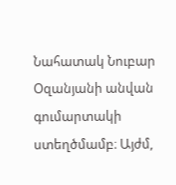Նահատակ Նուբար Օզանյանի անվան գումարտակի ստեղծմամբ։ Այժմ,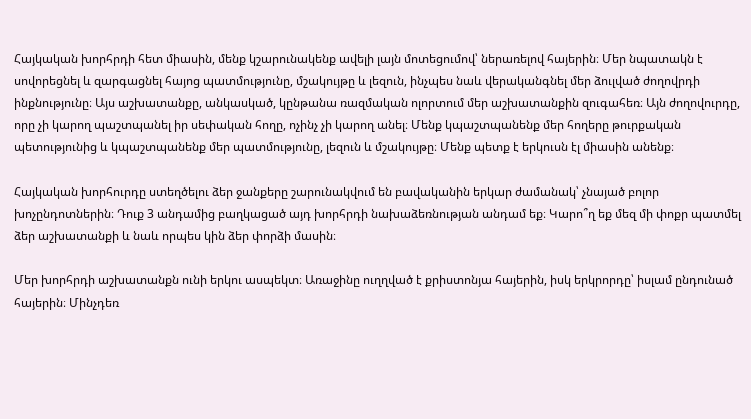Հայկական խորհրդի հետ միասին, մենք կշարունակենք ավելի լայն մոտեցումով՝ ներառելով հայերին։ Մեր նպատակն է սովորեցնել և զարգացնել հայոց պատմությունը, մշակույթը և լեզուն, ինչպես նաև վերականգնել մեր ձուլված ժողովրդի ինքնությունը։ Այս աշխատանքը, անկասկած, կընթանա ռազմական ոլորտում մեր աշխատանքին զուգահեռ։ Այն ժողովուրդը, որը չի կարող պաշտպանել իր սեփական հողը, ոչինչ չի կարող անել։ Մենք կպաշտպանենք մեր հողերը թուրքական պետությունից և կպաշտպանենք մեր պատմությունը, լեզուն և մշակույթը։ Մենք պետք է երկուսն էլ միասին անենք։

Հայկական խորհուրդը ստեղծելու ձեր ջանքերը շարունակվում են բավականին երկար ժամանակ՝ չնայած բոլոր խոչընդոտներին։ Դուք 3 անդամից բաղկացած այդ խորհրդի նախաձեռնության անդամ եք։ Կարո՞ղ եք մեզ մի փոքր պատմել ձեր աշխատանքի և նաև որպես կին ձեր փորձի մասին։

Մեր խորհրդի աշխատանքն ունի երկու ասպեկտ։ Առաջինը ուղղված է քրիստոնյա հայերին, իսկ երկրորդը՝ իսլամ ընդունած հայերին։ Մինչդեռ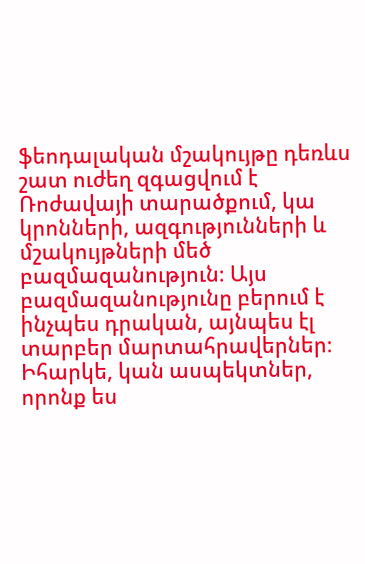ֆեոդալական մշակույթը դեռևս շատ ուժեղ զգացվում է Ռոժավայի տարածքում, կա կրոնների, ազգությունների և մշակույթների մեծ բազմազանություն։ Այս բազմազանությունը բերում է ինչպես դրական, այնպես էլ տարբեր մարտահրավերներ։ Իհարկե, կան ասպեկտներ, որոնք ես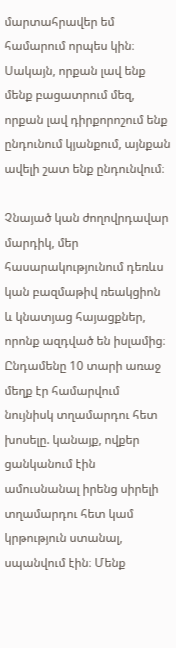մարտահրավեր եմ համարում որպես կին։ Սակայն, որքան լավ ենք մենք բացատրում մեզ, որքան լավ դիրքորոշում ենք ընդունում կյանքում, այնքան ավելի շատ ենք ընդունվում։

Չնայած կան ժողովրդավար մարդիկ, մեր հասարակությունում դեռևս կան բազմաթիվ ռեակցիոն և կնատյաց հայացքներ, որոնք ազդված են իսլամից։ Ընդամենը 10 տարի առաջ մեղք էր համարվում նույնիսկ տղամարդու հետ խոսելը. կանայք, ովքեր ցանկանում էին ամուսնանալ իրենց սիրելի տղամարդու հետ կամ կրթություն ստանալ, սպանվում էին։ Մենք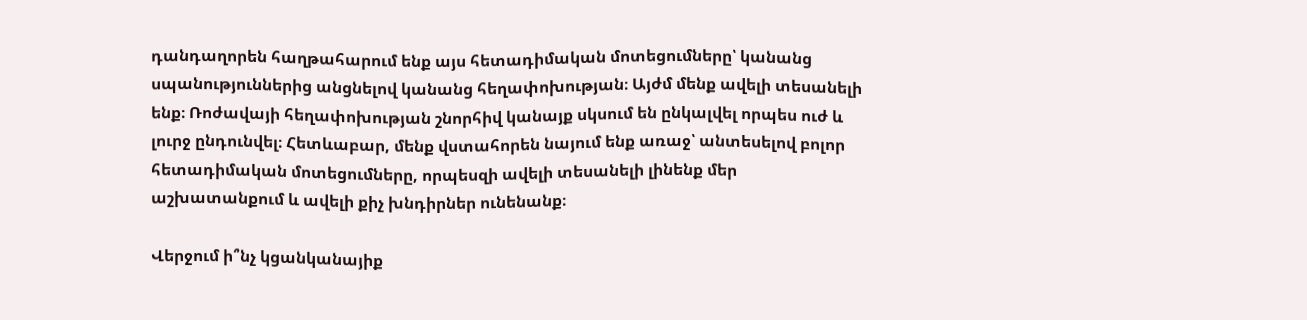դանդաղորեն հաղթահարում ենք այս հետադիմական մոտեցումները՝ կանանց սպանություններից անցնելով կանանց հեղափոխության։ Այժմ մենք ավելի տեսանելի ենք։ Ռոժավայի հեղափոխության շնորհիվ կանայք սկսում են ընկալվել որպես ուժ և լուրջ ընդունվել։ Հետևաբար, մենք վստահորեն նայում ենք առաջ՝ անտեսելով բոլոր հետադիմական մոտեցումները, որպեսզի ավելի տեսանելի լինենք մեր աշխատանքում և ավելի քիչ խնդիրներ ունենանք։

Վերջում ի՞նչ կցանկանայիք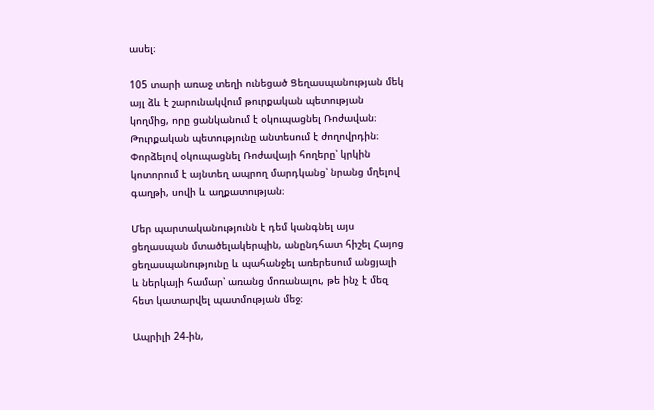ասել։

105 տարի առաջ տեղի ունեցած Ցեղասպանության մեկ այլ ձև է շարունակվում թուրքական պետության կողմից, որը ցանկանում է օկուպացնել Ռոժավան։ Թուրքական պետությունը անտեսում է ժողովրդին։ Փորձելով օկուպացնել Ռոժավայի հողերը՝ կրկին կոտորում է այնտեղ ապրող մարդկանց՝ նրանց մղելով գաղթի, սովի և աղքատության։

Մեր պարտականությունն է դեմ կանգնել այս ցեղասպան մտածելակերպին, անընդհատ հիշել Հայոց ցեղասպանությունը և պահանջել առերեսում անցյալի և ներկայի համար՝ առանց մոռանալու, թե ինչ է մեզ հետ կատարվել պատմության մեջ։

Ապրիլի 24-ին,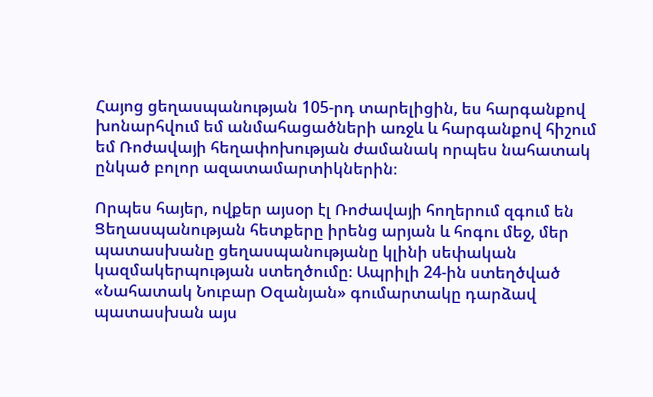Հայոց ցեղասպանության 105-րդ տարելիցին, ես հարգանքով խոնարհվում եմ անմահացածների առջև և հարգանքով հիշում եմ Ռոժավայի հեղափոխության ժամանակ որպես նահատակ ընկած բոլոր ազատամարտիկներին։

Որպես հայեր, ովքեր այսօր էլ Ռոժավայի հողերում զգում են Ցեղասպանության հետքերը իրենց արյան և հոգու մեջ, մեր պատասխանը ցեղասպանությանը կլինի սեփական կազմակերպության ստեղծումը։ Ապրիլի 24-ին ստեղծված «Նահատակ Նուբար Օզանյան» գումարտակը դարձավ պատասխան այս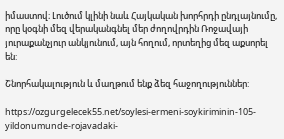իմաստով։ Լուծում կլինի նաև Հայկական խորհրդի ընդլայնումը, որը կօգնի մեզ վերականգնել մեր ժողովրդին Ռոջավայի յուրաքանչյուր անկյունում, այն հողում, որտեղից մեզ աքսորել են:

Շնորհակալություն և մաղթում ենք ձեզ հաջողություններ:

https://ozgurgelecek55.net/soylesi-ermeni-soykiriminin-105-yildonumunde-rojavadaki-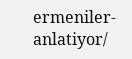ermeniler-anlatiyor/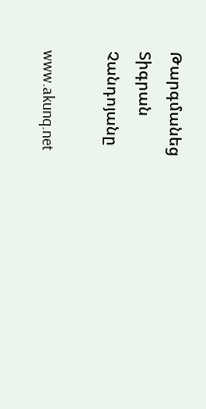Թարգմանեց Տիգրան Չանդոյանը

www.akunq.net